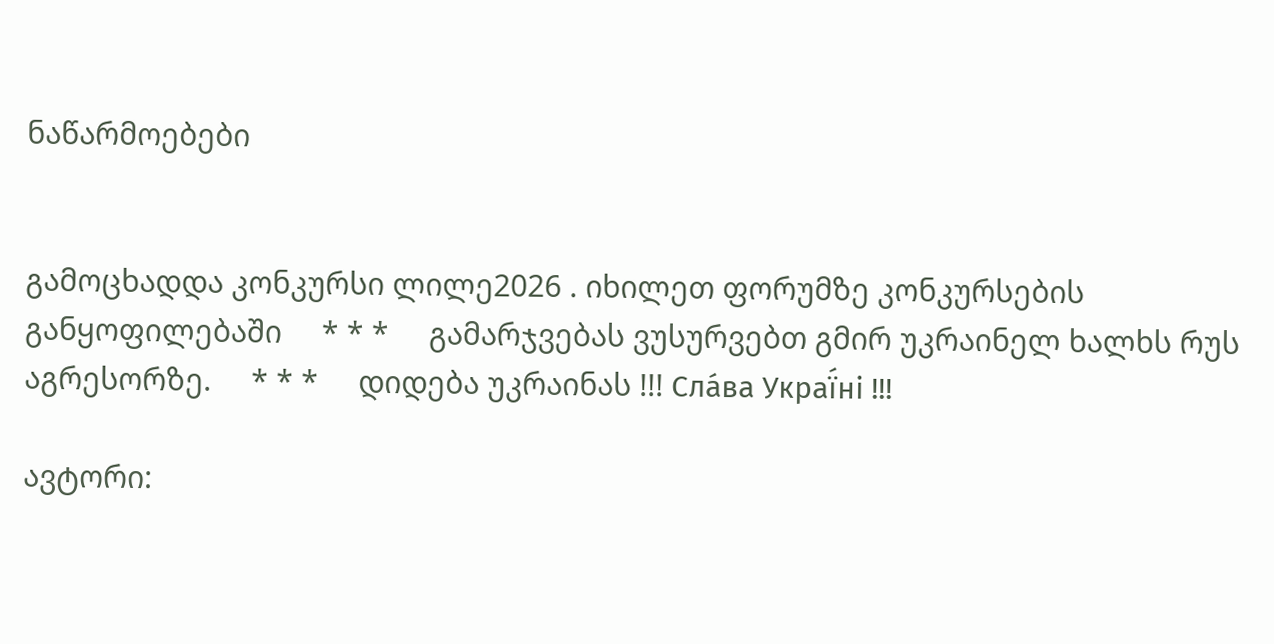ნაწარმოებები


გამოცხადდა კონკურსი ლილე2026 . იხილეთ ფორუმზე კონკურსების განყოფილებაში     * * *     გამარჯვებას ვუსურვებთ გმირ უკრაინელ ხალხს რუს აგრესორზე.     * * *     დიდება უკრაინას !!! Сла́ва Украї́ні !!!

ავტორი: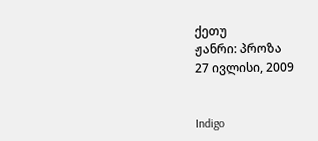ქეთუ
ჟანრი: პროზა
27 ივლისი, 2009


Indigo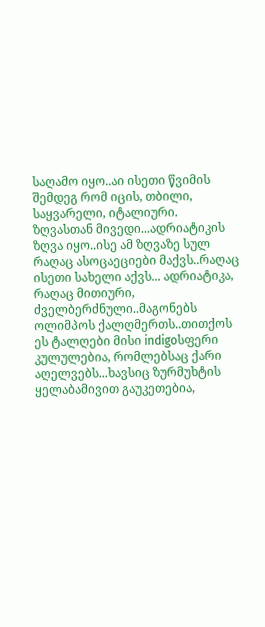საღამო იყო..აი ისეთი წვიმის შემდეგ რომ იცის, თბილი, საყვარელი, იტალიური.
ზღვასთან მივედი...ადრიატიკის ზღვა იყო..ისე ამ ზღვაზე სულ რაღაც ასოცაეციები მაქვს..რაღაც ისეთი სახელი აქვს... ადრიატიკა, რაღაც მითიური, ძველბერძნული..მაგონებს ოლიმპოს ქალღმერთს..თითქოს ეს ტალღები მისი indigoსფერი კულულებია, რომლებსაც ქარი აღელვებს...ხავსიც ზურმუხტის ყელაბამივით გაუკეთებია,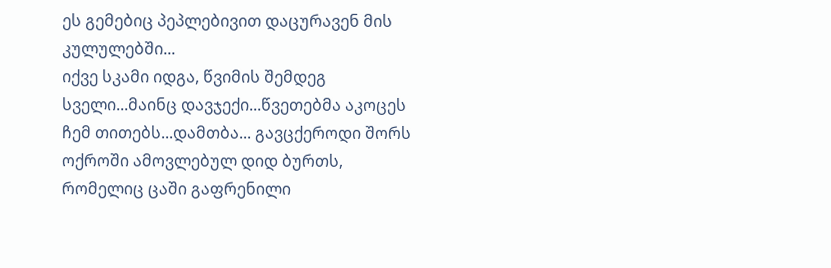ეს გემებიც პეპლებივით დაცურავენ მის კულულებში...
იქვე სკამი იდგა, წვიმის შემდეგ სველი...მაინც დავჯექი...წვეთებმა აკოცეს ჩემ თითებს...დამთბა... გავცქეროდი შორს ოქროში ამოვლებულ დიდ ბურთს, რომელიც ცაში გაფრენილი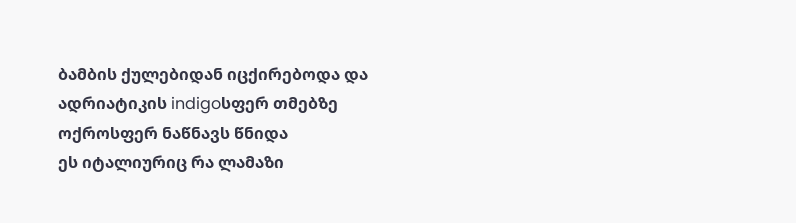ბამბის ქულებიდან იცქირებოდა და ადრიატიკის indigoსფერ თმებზე ოქროსფერ ნაწნავს წნიდა
ეს იტალიურიც რა ლამაზი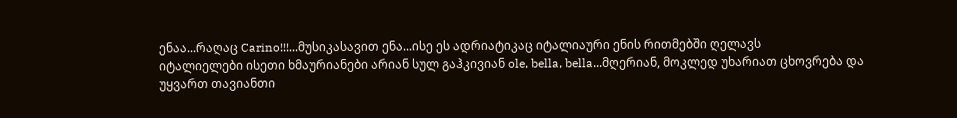ენაა...რაღაც Carino!!!...მუსიკასავით ენა...ისე ეს ადრიატიკაც იტალიაური ენის რითმებში ღელავს
იტალიელები ისეთი ხმაურიანები არიან სულ გაჰკივიან ole, bella, bella...მღერიან, მოკლედ უხარიათ ცხოვრება და უყვართ თავიანთი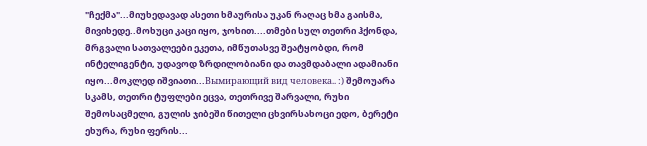"ჩექმა"...მიუხედავად ასეთი ხმაურისა უკან რაღაც ხმა გაისმა, მივიხედე..მოხუცი კაცი იყო, ჯოხით....თმები სულ თეთრი ჰქონდა, მრგვალი სათვალეები ეკეთა, იმწუთასვე შეატყობდი, რომ ინტელიგენტი, უდავოდ ზრდილობიანი და თავმდაბალი ადამიანი იყო...მოკლედ იშვიათი...Вымирающий вид человека.. :) შემოუარა სკამს, თეთრი ტუფლები ეცვა, თეთრივე შარვალი, რუხი შემოსაცმელი, გულის ჯიბეში წითელი ცხვირსახოცი ედო, ბერეტი ეხურა, რუხი ფერის...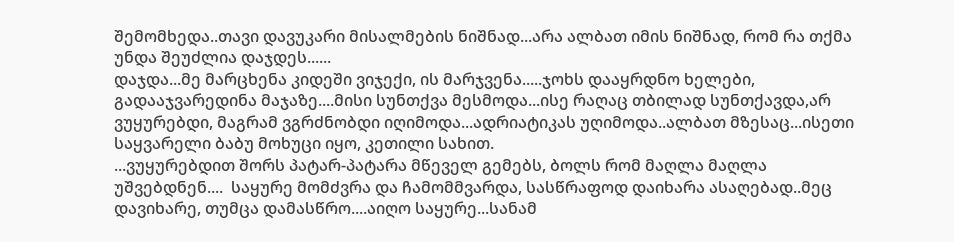შემომხედა..თავი დავუკარი მისალმების ნიშნად...არა ალბათ იმის ნიშნად, რომ რა თქმა უნდა შეუძლია დაჯდეს......
დაჯდა...მე მარცხენა კიდეში ვიჯექი, ის მარჯვენა.....ჯოხს დააყრდნო ხელები, გადააჯვარედინა მაჯაზე....მისი სუნთქვა მესმოდა...ისე რაღაც თბილად სუნთქავდა,არ ვუყურებდი, მაგრამ ვგრძნობდი იღიმოდა...ადრიატიკას უღიმოდა..ალბათ მზესაც...ისეთი საყვარელი ბაბუ მოხუცი იყო, კეთილი სახით.
...ვუყურებდით შორს პატარ-პატარა მწეველ გემებს, ბოლს რომ მაღლა მაღლა უშვებდნენ....  საყურე მომძვრა და ჩამომმვარდა, სასწრაფოდ დაიხარა ასაღებად..მეც დავიხარე, თუმცა დამასწრო....აიღო საყურე...სანამ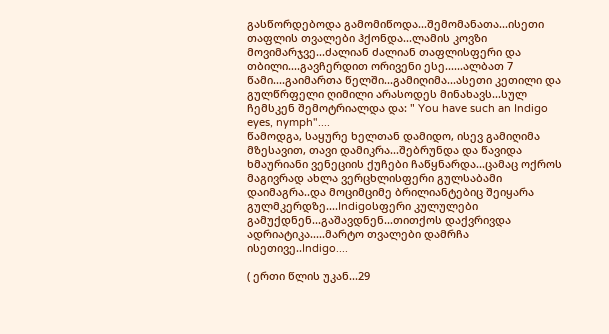გასწორდებოდა გამომიწოდა...შემომანათა...ისეთი თაფლის თვალები ჰქონდა...ლამის კოვზი მოვიმარჯვე...ძალიან ძალიან თაფლისფერი და თბილი....გავჩერდით ორივენი ესე......ალბათ 7 წამი....გაიმართა წელში...გამიღიმა...ასეთი კეთილი და გულწრფელი ღიმილი არასოდეს მინახავს...სულ ჩემსკენ შემოტრიალდა და: " You have such an Indigo eyes, nymph"....
წამოდგა, საყურე ხელთან დამიდო, ისევ გამიღიმა მზესავით, თავი დამიკრა...შებრუნდა და წავიდა
ხმაურიანი ვენეციის ქუჩები ჩაწყნარდა...ცამაც ოქროს მაგივრად ახლა ვერცხლისფერი გულსაბამი დაიმაგრა..და მოციმციმე ბრილიანტებიც შეიყარა გულმკერდზე....Indigoსფერი კულულები გამუქდნენ...გაშავდნენ...თითქოს დაქვრივდა ადრიატიკა.....მარტო თვალები დამრჩა
ისეთივე..Indigo....

( ერთი წლის უკან...29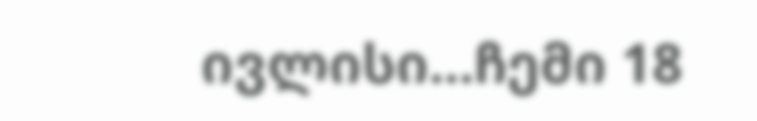ივლისი...ჩემი 18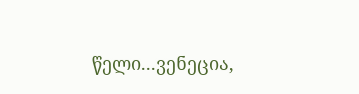წელი...ვენეცია,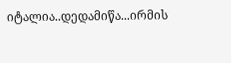იტალია..დედამიწა...ირმის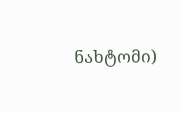ნახტომი)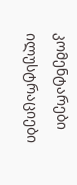კომენტარები ილუსტრაციები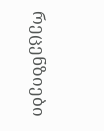რეცენზიები